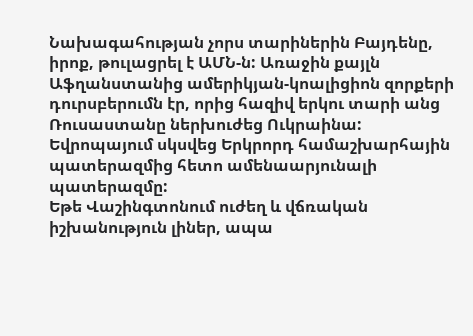Նախագահության չորս տարիներին Բայդենը, իրոք, թուլացրել է ԱՄՆ-ն: Առաջին քայլն Աֆղանստանից ամերիկյան-կոալիցիոն զորքերի դուրսբերումն էր, որից հազիվ երկու տարի անց Ռուսաստանը ներխուժեց Ուկրաինա: Եվրոպայում սկսվեց Երկրորդ համաշխարհային պատերազմից հետո ամենաարյունալի պատերազմը:
Եթե Վաշինգտոնում ուժեղ և վճռական իշխանություն լիներ, ապա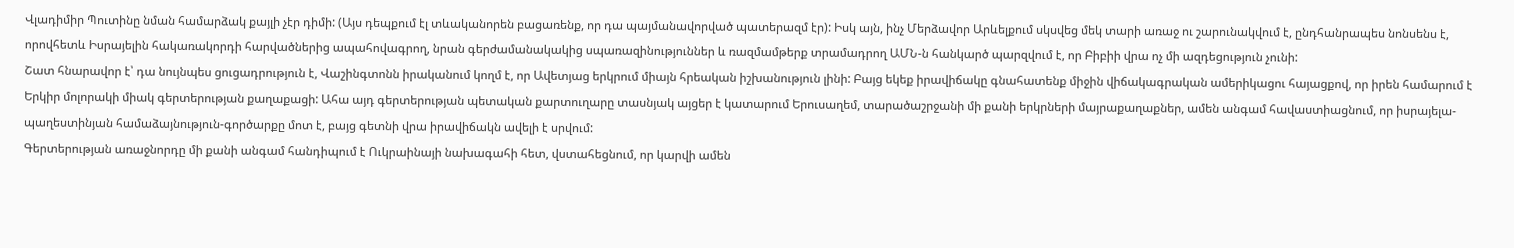Վլադիմիր Պուտինը նման համարձակ քայլի չէր դիմի: (Այս դեպքում էլ տևականորեն բացառենք, որ դա պայմանավորված պատերազմ էր): Իսկ այն, ինչ Մերձավոր Արևելքում սկսվեց մեկ տարի առաջ ու շարունակվում է, ընդհանրապես նոնսենս է, որովհետև Իսրայելին հակառակորդի հարվածներից ապահովագրող, նրան գերժամանակակից սպառազինություններ և ռազմամթերք տրամադրող ԱՄՆ-ն հանկարծ պարզվում է, որ Բիբիի վրա ոչ մի ազդեցություն չունի:
Շատ հնարավոր է՝ դա նույնպես ցուցադրություն է, Վաշինգտոնն իրականում կողմ է, որ Ավետյաց երկրում միայն հրեական իշխանություն լինի: Բայց եկեք իրավիճակը գնահատենք միջին վիճակագրական ամերիկացու հայացքով, որ իրեն համարում է Երկիր մոլորակի միակ գերտերության քաղաքացի: Ահա այդ գերտերության պետական քարտուղարը տասնյակ այցեր է կատարում Երուսաղեմ, տարածաշրջանի մի քանի երկրների մայրաքաղաքներ, ամեն անգամ հավաստիացնում, որ իսրայելա-պաղեստինյան համաձայնություն-գործարքը մոտ է, բայց գետնի վրա իրավիճակն ավելի է սրվում:
Գերտերության առաջնորդը մի քանի անգամ հանդիպում է Ուկրաինայի նախագահի հետ, վստահեցնում, որ կարվի ամեն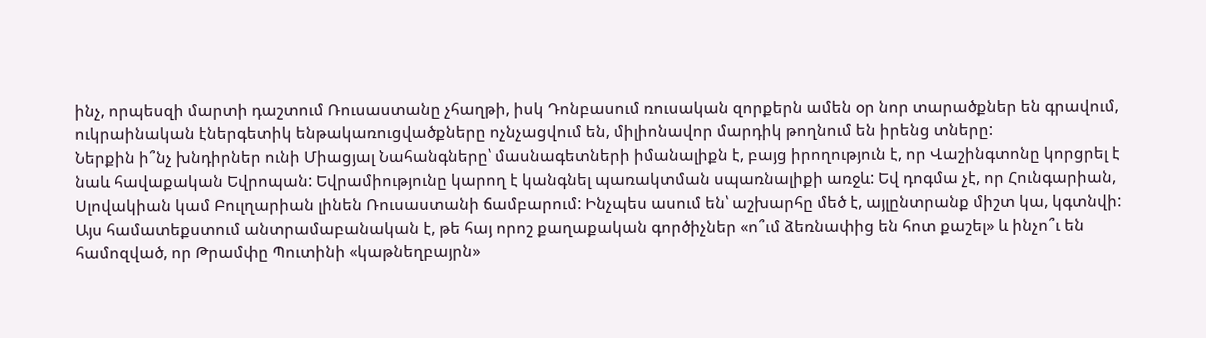ինչ, որպեսզի մարտի դաշտում Ռուսաստանը չհաղթի, իսկ Դոնբասում ռուսական զորքերն ամեն օր նոր տարածքներ են գրավում, ուկրաինական էներգետիկ ենթակառուցվածքները ոչնչացվում են, միլիոնավոր մարդիկ թողնում են իրենց տները:
Ներքին ի՞նչ խնդիրներ ունի Միացյալ Նահանգները՝ մասնագետների իմանալիքն է, բայց իրողություն է, որ Վաշինգտոնը կորցրել է նաև հավաքական Եվրոպան: Եվրամիությունը կարող է կանգնել պառակտման սպառնալիքի առջև: Եվ դոգմա չէ, որ Հունգարիան, Սլովակիան կամ Բուլղարիան լինեն Ռուսաստանի ճամբարում: Ինչպես ասում են՝ աշխարհը մեծ է, այլընտրանք միշտ կա, կգտնվի: Այս համատեքստում անտրամաբանական է, թե հայ որոշ քաղաքական գործիչներ «ո՞ւմ ձեռնափից են հոտ քաշել» և ինչո՞ւ են համոզված, որ Թրամփը Պուտինի «կաթնեղբայրն»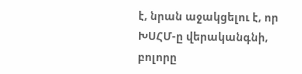է, նրան աջակցելու է, որ ԽՍՀՄ-ը վերականգնի, բոլորը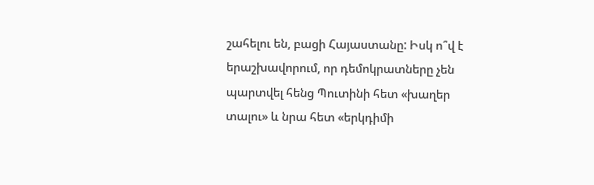շահելու են, բացի Հայաստանը: Իսկ ո՞վ է երաշխավորում, որ դեմոկրատները չեն պարտվել հենց Պուտինի հետ «խաղեր տալու» և նրա հետ «երկդիմի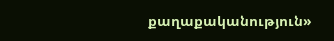քաղաքականություն»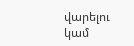վարելու կամ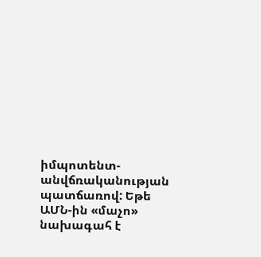իմպոտենտ-անվճռականության պատճառով: Եթե ԱՄՆ-ին «մաչո» նախագահ է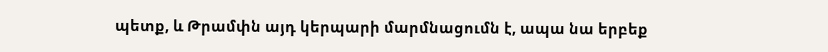պետք, և Թրամփն այդ կերպարի մարմնացումն է, ապա նա երբեք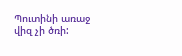Պուտինի առաջ վիզ չի ծռի: